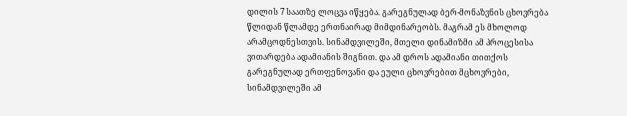დილის 7 საათზე ლოცვა იწყება. გარეგნულად ბერ-მონაზვნის ცხოვრება წლიდან წლამდე ერთნაირად მიმდინარეობს. მაგრამ ეს მხოლოდ არამცოდნესთვის. სინამდვილეში, მთელი დინამიზმი ამ პროცესისა ვითარდება ადამიანის შიგნით. და ამ დროს ადამიანი თითქოს გარეგნულად ერთფენოვანი და ეული ცხოვრებით მცხოვრები, სინამდვილეში ამ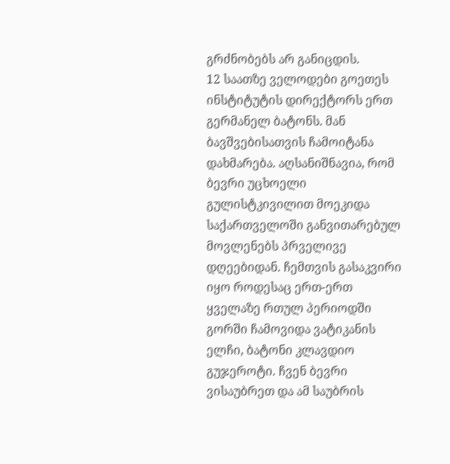გრძნობებს არ განიცდის.
12 საათზე ველოდები გოეთეს ინსტიტუტის დირექტორს ერთ გერმანელ ბატონს. მან ბავშვებისათვის ჩამოიტანა დახმარება. აღსანიშნავია, რომ ბევრი უცხოელი გულისტკივილით მოეკიდა საქართველოში განვითარებულ მოვლენებს პრველივე დღეებიდან. ჩემთვის გასაკვირი იყო როდესაც ერთ-ერთ ყველაზე რთულ პერიოდში გორში ჩამოვიდა ვატიკანის ელჩი, ბატონი კლავდიო გუჯეროტი. ჩვენ ბევრი ვისაუბრეთ და ამ საუბრის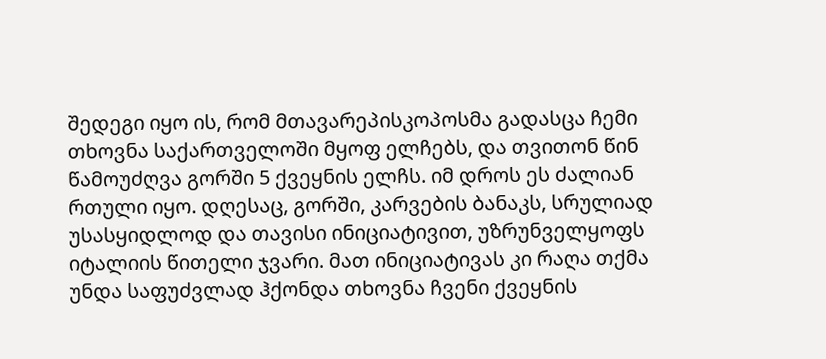შედეგი იყო ის, რომ მთავარეპისკოპოსმა გადასცა ჩემი თხოვნა საქართველოში მყოფ ელჩებს, და თვითონ წინ წამოუძღვა გორში 5 ქვეყნის ელჩს. იმ დროს ეს ძალიან რთული იყო. დღესაც, გორში, კარვების ბანაკს, სრულიად უსასყიდლოდ და თავისი ინიციატივით, უზრუნველყოფს იტალიის წითელი ჯვარი. მათ ინიციატივას კი რაღა თქმა უნდა საფუძვლად ჰქონდა თხოვნა ჩვენი ქვეყნის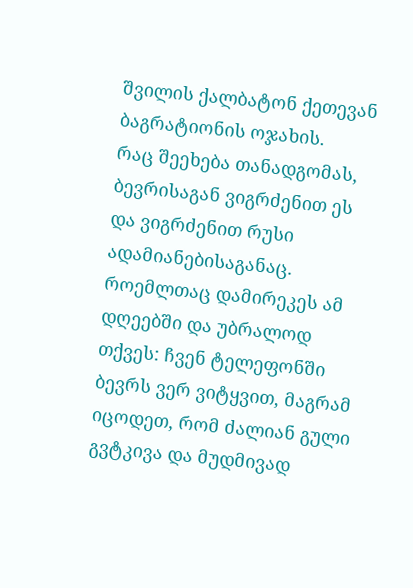შვილის ქალბატონ ქეთევან ბაგრატიონის ოჯახის.
რაც შეეხება თანადგომას, ბევრისაგან ვიგრძენით ეს და ვიგრძენით რუსი ადამიანებისაგანაც. როემლთაც დამირეკეს ამ დღეებში და უბრალოდ თქვეს: ჩვენ ტელეფონში ბევრს ვერ ვიტყვით, მაგრამ იცოდეთ, რომ ძალიან გული გვტკივა და მუდმივად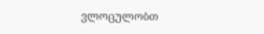ვლოცულობთ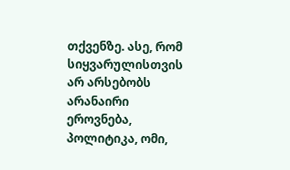თქვენზე. ასე, რომ სიყვარულისთვის არ არსებობს არანაირი ეროვნება, პოლიტიკა, ომი,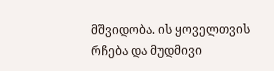მშვიდობა. ის ყოველთვის რჩება და მუდმივი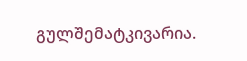გულშემატკივარია.